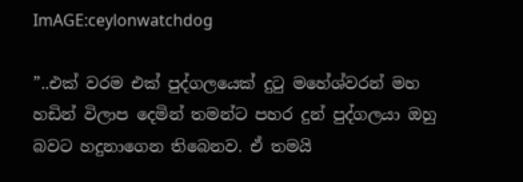ImAGE:ceylonwatchdog

”..එක් වරම එක් පුද්ගලයෙක් දුටු මහේශ්වරන් මහ හඩින් විලාප දෙමින් තමන්ට පහර දුන් පුද්ගලයා ඔහු බවට හදුනාගෙන තිබෙනව. ඒ තමයි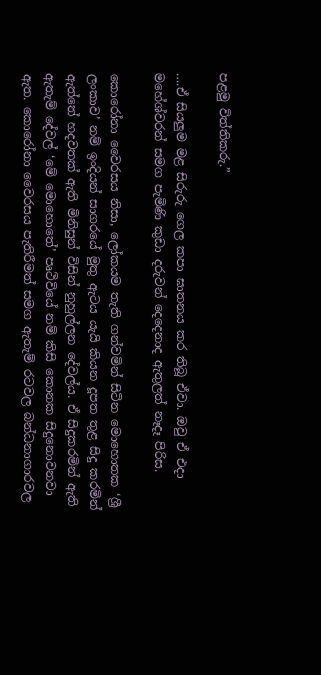පළමු විත්තිකරු.”

….ඒ සියලුම මළ සිරුරු ගෙල කපා ඝාතනය කර තිබූ ඒවා. ඔවු ඒ එදා මහේශ්වරන් සමග පැමිණි කුඩා දරුවන් දෙදෙනාද ඇතුලත් නෑදෑ පිරිස.

කොරෝනා වෛරසය නිසා, ලෝකයම තැති ගන්වමින් සිටින මොහොතක ‘ශ්‍රී ලංකාව’ නම් ඉංදියන් සාගරයේ මුතු ඇටය යැයි කියන දූපත තුළ සිදු කරමින් ඇත්තේ හදවතක් ඇති මිනිසුන් විසින් නුහුල්ලන දේවල්ය. ඒ සිදුකරමින් ඇති ඇතැම් දේවල් ‘මේ මොහොතේ’ පෘථිවියේ නම් කිසි කොනක සිදුනොවනවා ඇත. කොරෝනා වෛරසය පැතිරීමත් සමග ඇතැම් රටවල බන්ධනාගාරවල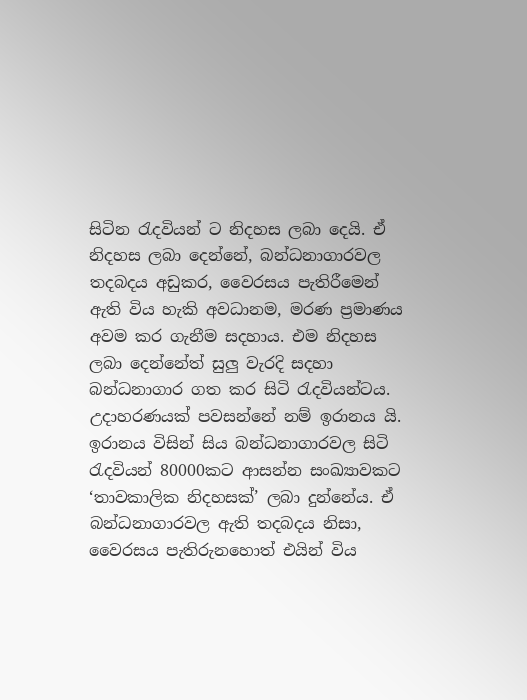සිටින රැදවියන් ට නිදහස ලබා දෙයි. ඒ නිදහස ලබා දෙන්නේ, බන්ධනාගාරවල තදබදය අඩුකර, වෛරසය පැතිරීමෙන් ඇති විය හැකි අවධානම, මරණ ප්‍රමාණය අවම කර ගැනීම සදහාය. එම නිදහස ලබා දෙන්නේත් සුලු වැරදි සදහා බන්ධනාගාර ගත කර සිටි රැදවියන්ටය. උදාහරණයක් පවසන්නේ නම් ඉරානය යි. ඉරානය විසින් සිය බන්ධනාගාරවල සිටි රැදවියන් 80000කට ආසන්න සංඛ්‍යාවකට ‘තාවකාලික නිදහසක්’ ලබා දුන්නේය. ඒ බන්ධනාගාරවල ඇති තදබදය නිසා, වෛරසය පැතිරුනහොත් එයින් විය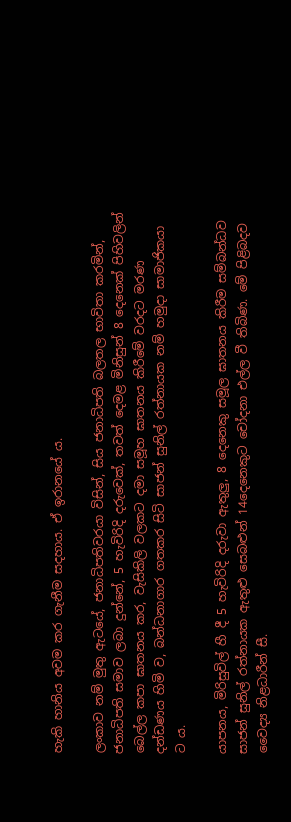හැකි හානිය අවම කර ගැනීම සදහාය. ඒ ඉරානයේ ය.

ලංකාව නම් මුතු ඇටයේ, ජනාධිපතිවරයා විසින්, සිය ජනාධිපති බලතල භාවිතා කරමින්, ජනාධිපති සමාව ලබා දුන්නේ, 5 හැවිරිදි දරුවෙක්, තවත් දෙමළ මිනිසුන් 8 දෙනෙක් පිහිවලින් බෙල්ල කපා ඝාතනය කර, වැසිකිලි වලකට දමා සමූහ ඝාතනය කිරීමේ වරදට මරණ දන්ඩණය හිමි ව, බන්ධනාගාර ගතකර සිටි සාජන් සුනිල් රත්නායක නම් හමුදා සාමාජිකයා ට ය.

යාපනය, මිරිසුවිල් හී දී 5 හැවිරිදි දරුවා ඇතුලු, 8 දෙනෙකු සමූල ඝාතනය කිරීම සම්බන්ධව සාජන් සුනිල් රත්නායක ඇතුළු සෙබළුන් 14දෙනෙකුට චෝදනා එල්ල වී තිබිණ. මේ පිළිබදව වෛද්‍ය නිළධාරීන් සී.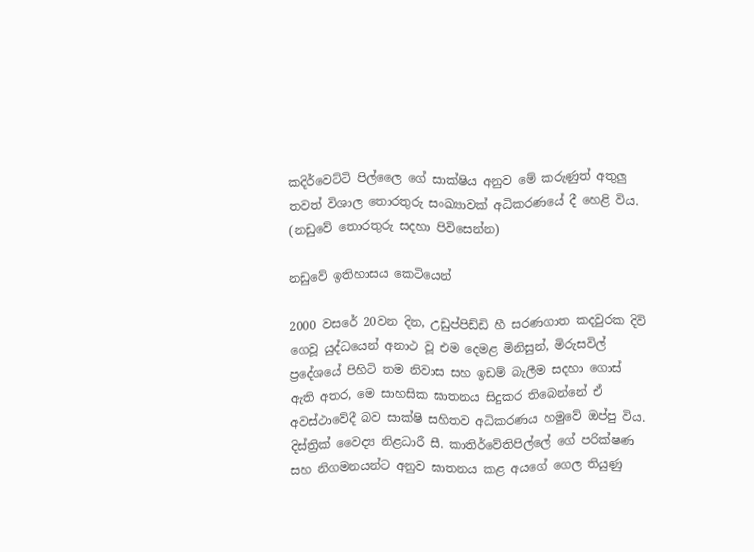කදිර්වෙට්ටි පිල්ලෛ ගේ සාක්ෂිය අනුව මේ කරුණුත් අතුලු තවත් විශාල තොරතුරු සංඛ්‍යාවක් අධිකරණයේ දී හෙළි විය. (නඩුවේ තොරතුරු සදහා පිවිසෙන්න)

නඩුවේ ඉතිහාසය කෙටියෙන්

2000 වසරේ 20වන දින, උඩුප්පිඩ්ඩි හී සරණගාත කදවුරක දිවි ගෙවූ යුද්ධයෙන් අනාථ වූ එම දෙමළ මිනිසුන්, මිරුසවිල් ප්‍රදේශයේ පිහිටි තම නිවාස සහ ඉඩම් බැලීම සදහා ගොස් ඇති අතර, මෙ සාහසික ඝාතනය සිදුකර තිබෙන්නේ ඒ අවස්ථාවේදී බව සාක්ෂි සහිතව අධිකරණය හමුවේ ඔප්පු විය. දිස්ත්‍රික් වෛද්‍ය නිළධාරී සී. කාතිර්වේතිපිල්ලේ ගේ පරික්ෂණ සහ නිගමනයන්ට අනුව ඝාතනය කළ අයගේ ගෙල තියුණු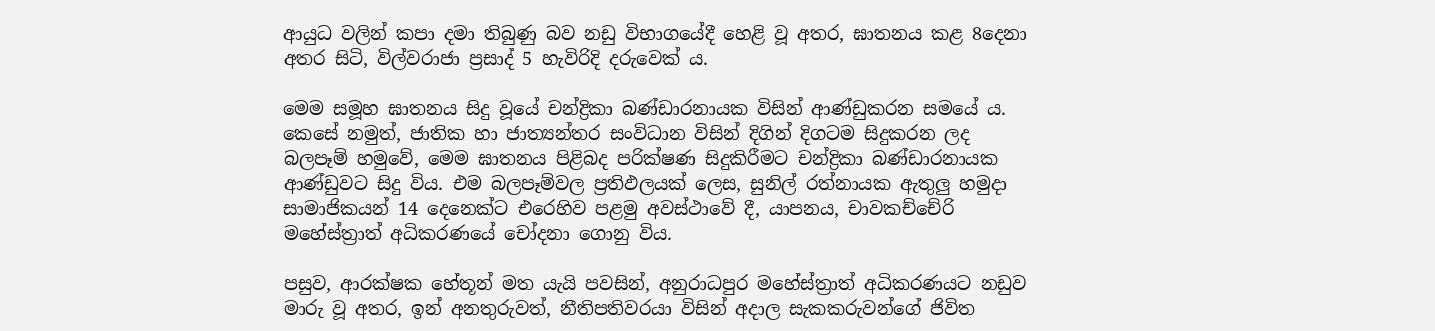ආයුධ වලින් කපා දමා තිබුණු බව නඩු විභාගයේදී හෙළි වූ අතර, ඝාතනය කළ 8දෙනා අතර සිටි, විල්වරාජා ප්‍රසාද් 5 හැවිරිදි දරුවෙක් ය.

මෙම සමූහ ඝාතනය සිදු වූයේ චන්ද්‍රිකා බණ්ඩාරනායක විසින් ආණ්ඩුකරන සමයේ ය. කෙසේ නමුත්, ජාතික හා ජාත්‍යන්තර සංවිධාන විසින් දිගින් දිගටම සිදුකරන ලද බලපෑම් හමුවේ, මෙම ඝාතනය පිළිබද පරික්ෂණ සිදුකිරීමට චන්ද්‍රිකා බණ්ඩාරනායක ආණ්ඩුවට සිදු විය. එම බලපෑම්වල ප්‍රතිඵලයක් ලෙස, සුනිල් රත්නායක ඇතුලු හමුදා සාමාජිකයන් 14 දෙනෙක්ට එරෙහිව පළමු අවස්ථාවේ දී, යාපනය, චාවකච්චේරි මහේස්ත්‍රාත් අධිකරණයේ චෝදනා ගොනු විය.

පසුව, ආරක්ෂක හේතූන් මත යැයි පවසින්, අනුරාධපුර මහේස්ත්‍රාත් අධිකරණයට නඩුව මාරු වූ අතර, ඉන් අනතුරුවත්, නීතිපතිවරයා විසින් අදාල සැකකරුවන්ගේ ජිවිත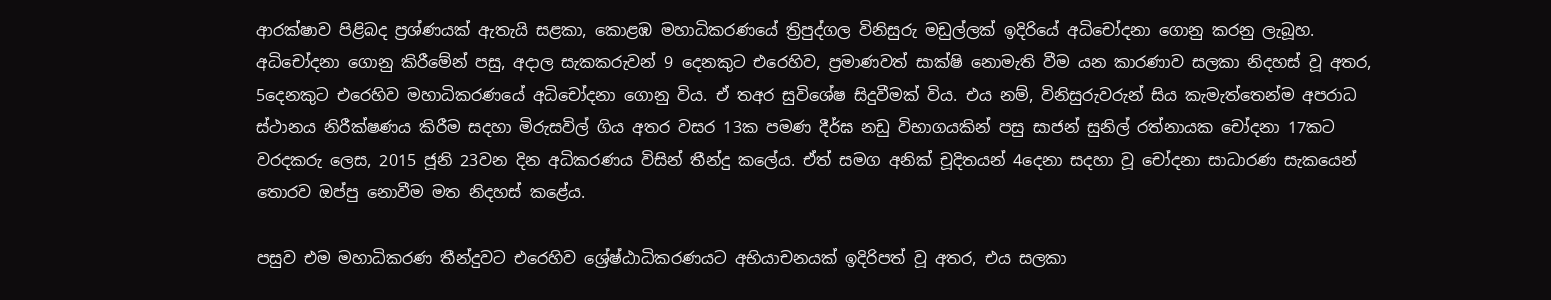ආරක්ෂාව පිළිබද ප්‍රශ්ණයක් ඇතැයි සළකා, කොළඹ මහාධිකරණයේ ත්‍රිපුද්ගල විනිසුරු මඩුල්ලක් ඉදිරියේ අධිචෝදනා ගොනු කරනු ලැබූහ. අධිචෝදනා ගොනු කිරීමේන් පසු, අදාල සැකකරුවන් 9 දෙනකුට එරෙහිව, ප්‍රමාණවත් සාක්ෂි නොමැති වීම යන කාරණාව සලකා නිදහස් වූ අතර, 5දෙනකුට එරෙහිව මහාධිකරණයේ අධිචෝදනා ගොනු විය. ඒ තඅර සුවිශේෂ සිදුවීමක් විය. එය නම්, විනිසුරුවරුන් සිය කැමැත්තෙන්ම අපරාධ ස්ථානය නිරීක්ෂණය කිරීම සදහා මිරුසවිල් ගිය අතර වසර 13ක පමණ දීර්ඝ නඩු විභාගයකින් පසු සාජන් සුනිල් රත්නායක චෝදනා 17කට වරදකරු ලෙස, 2015 ජූනි 23වන දින අධිකරණය විසින් තීන්දු කලේය. ඒත් සමග අනික් චූදිතයන් 4දෙනා සදහා වූ චෝදනා සාධාරණ සැකයෙන් තොරව ඔප්පු නොවීම මත නිදහස් කළේය.

පසුව එම මහාධිකරණ තීන්දුවට එරෙහිව ශ්‍රේෂ්ඨාධිකරණයට අභියාචනයක් ඉදිරිපත් වූ අතර, එය සලකා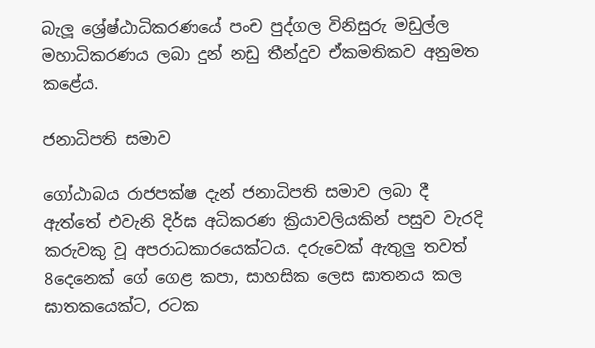බැලූ ශ්‍රේෂ්ඨාධිකරණයේ පංච පුද්ගල විනිසුරු මඩුල්ල මහාධිකරණය ලබා දුන් නඩු තීන්දුව ඒකමතිකව අනුමත කළේය.

ජනාධිපති සමාව

ගෝඨාබය රාජපක්ෂ දැන් ජනාධිපති සමාව ලබා දී ඇත්තේ එවැනි දිර්ඝ අධිකරණ ක්‍රියාවලියකින් පසුව වැරදි කරුවකු වූ අපරාධකාරයෙක්ටය. දරුවෙක් ඇතුලු තවත් 8දෙනෙක් ගේ ගෙළ කපා, සාහසික ලෙස ඝාතනය කල ඝාතකයෙක්ට, රටක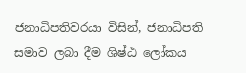ජනාධිපතිවරයා විසින්, ජනාධිපති සමාව ලබා දීම ශිෂ්ඨ ලෝකය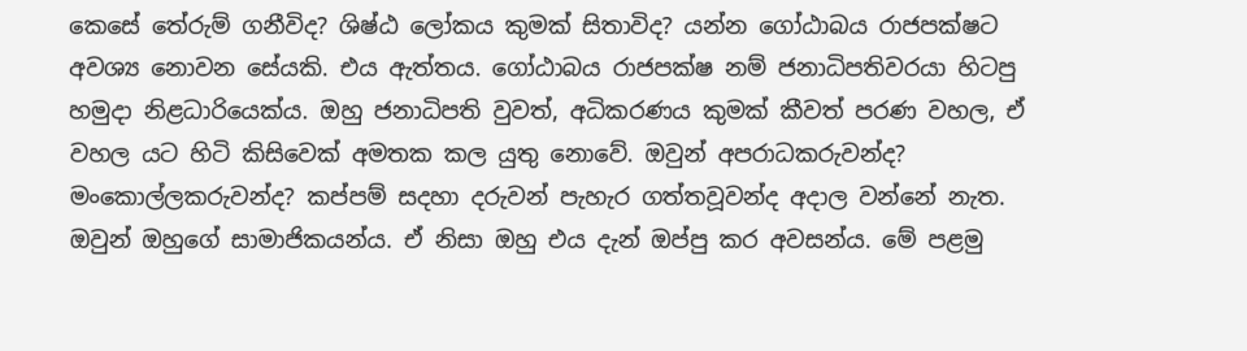කෙසේ තේරුම් ගනීවිද? ශිෂ්ඨ ලෝකය කුමක් සිතාවිද? යන්න ගෝඨාබය රාජපක්ෂට අවශ්‍ය නොවන සේයකි. එය ඇත්තය. ගෝඨාබය රාජපක්ෂ නම් ජනාධිපතිවරයා හිටපු හමුදා නිළධාරියෙක්ය. ඔහු ජනාධිපති වුවත්, අධිකරණය කුමක් කීවත් පරණ වහල, ඒ වහල යට හිටි කිසිවෙක් අමතක කල යුතු නොවේ. ඔවුන් අපරාධකරුවන්ද? මංකොල්ලකරුවන්ද? කප්පම් සදහා දරුවන් පැහැර ගත්තවූවන්ද අදාල වන්නේ නැත. ඔවුන් ඔහුගේ සාමාජිකයන්ය. ඒ නිසා ඔහු එය දැන් ඔප්පු කර අවසන්ය. මේ පළමු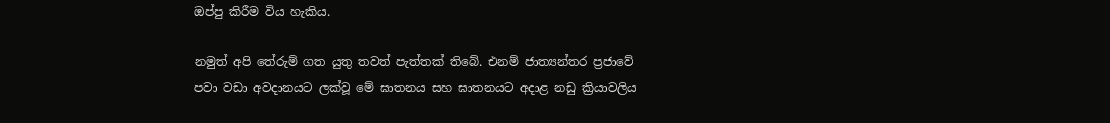ඔප්පු කිරීම විය හැකිය.

නමුත් අපි තේරුම් ගත යුතු තවත් පැත්තක් තිබේ. එනම් ජාත්‍යන්තර ප්‍රජාවේ පවා වඩා අවදානයට ලක්වූ මේ ඝාතනය සහ ඝාතනයට අදාළ නඩු ක්‍රියාවලිය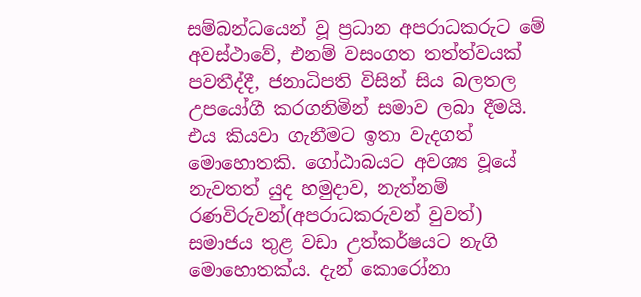සම්බන්ධයෙන් වූ ප්‍රධාන අපරාධකරුට මේ අවස්ථාවේ, එනම් වසංගත තත්ත්වයක් පවතීද්දී, ජනාධිපති විසින් සිය බලතල උපයෝගී කරගනිමින් සමාව ලබා දීමයි.
එය කියවා ගැනීමට ඉතා වැදගත් මොහොතකි. ගෝඨාබයට අවශ්‍ය වූයේ නැවතත් යුද හමුදාව, නැත්නම් රණවිරුවන්(අපරාධකරුවන් වුවත්) සමාජය තුළ වඩා උත්කර්ෂයට නැගි මොහොතක්ය. දැන් කොරෝනා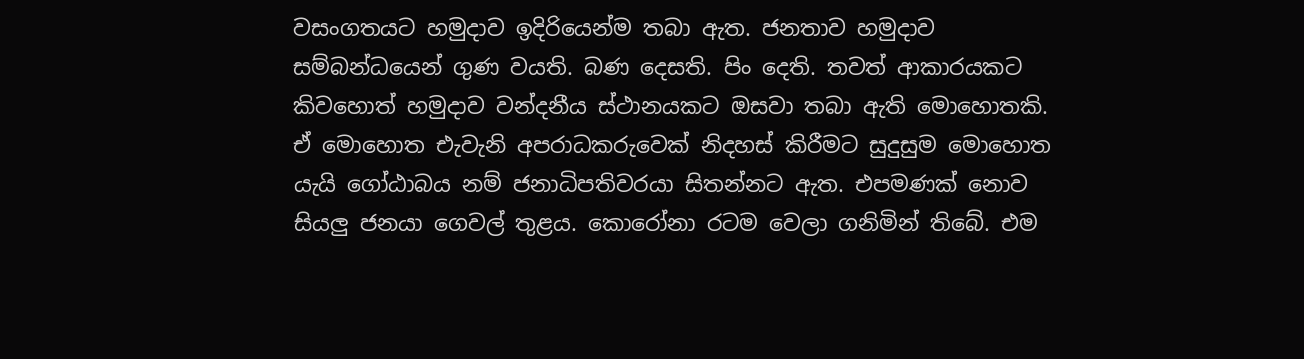වසංගතයට හමුදාව ඉදිරියෙන්ම තබා ඇත. ජනතාව හමුදාව සම්බන්ධයෙන් ගුණ වයති. බණ දෙසති. පිං දෙති. තවත් ආකාරයකට කිවහොත් හමුදාව වන්දනීය ස්ථානයකට ඔසවා තබා ඇති මොහොතකි. ඒ මොහොත එැවැනි අපරාධකරුවෙක් නිදහස් කිරීමට සුදුසුම මොහොත යැයි ගෝඨාබය නම් ජනාධිපතිවරයා සිතන්නට ඇත. එපමණක් නොව සියලු ජනයා ගෙවල් තුළය. කොරෝනා රටම වෙලා ගනිමින් තිබේ. එම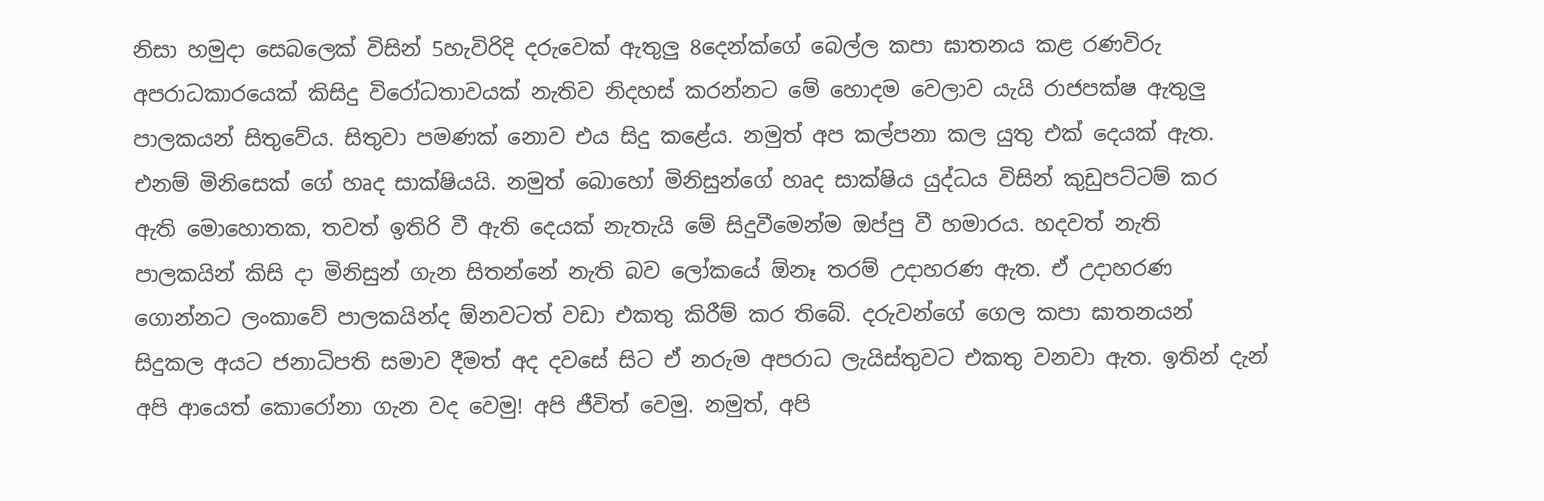නිසා හමුදා සෙබලෙක් විසින් 5හැවිරිදි දරුවෙක් ඇතුලු 8දෙන්ක්ගේ බෙල්ල කපා ඝාතනය කළ රණවිරු අපරාධකාරයෙක් කිසිදු විරෝධතාවයක් නැතිව නිදහස් කරන්නට මේ හොදම වෙලාව යැයි රාජපක්ෂ ඇතුලු පාලකයන් සිතුවේය. සිතුවා පමණක් නොව එය සිදු කළේය. නමුත් අප කල්පනා කල යුතු එක් දෙයක් ඇත. එනම් මිනිසෙක් ගේ හෘද සාක්ෂියයි. නමුත් බොහෝ මිනිසුන්ගේ හෘද සාක්ෂිය යුද්ධය විසින් කුඩුපට්ටම් කර ඇති මොහොතක, තවත් ඉතිරි වී ඇති දෙයක් නැතැයි මේ සිදුවීමෙන්ම ඔප්පු වී හමාරය. හදවත් නැති පාලකයින් කිසි දා මිනිසුන් ගැන සිතන්නේ නැති බව ලෝකයේ ඕනෑ තරම් උදාහරණ ඇත. ඒ උදාහරණ ගොන්නට ලංකාවේ පාලකයින්ද ඕනවටත් වඩා එකතු කිරීම් කර තිබේ. දරුවන්ගේ ගෙල කපා ඝාතනයන් සිදුකල අයට ජනාධිපති සමාව දීමත් අද දවසේ සිට ඒ නරුම අපරාධ ලැයිස්තුවට එකතු වනවා ඇත. ඉතින් දැන් අපි ආයෙත් කොරෝනා ගැන වද වෙමු! අපි ජීවිත් වෙමු. නමුත්, අපි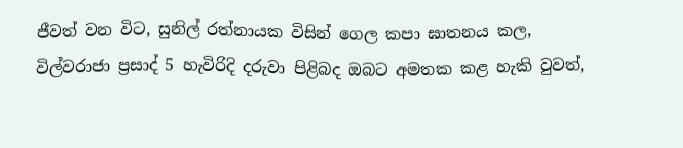ජීවත් වන විට, සුනිල් රත්නායක විසින් ගෙල කපා ඝාතනය කල, විල්වරාජා ප්‍රසාද් 5 හැවිරිදි දරුවා පිළිබද ඔබට අමතක කළ හැකි වුවත්,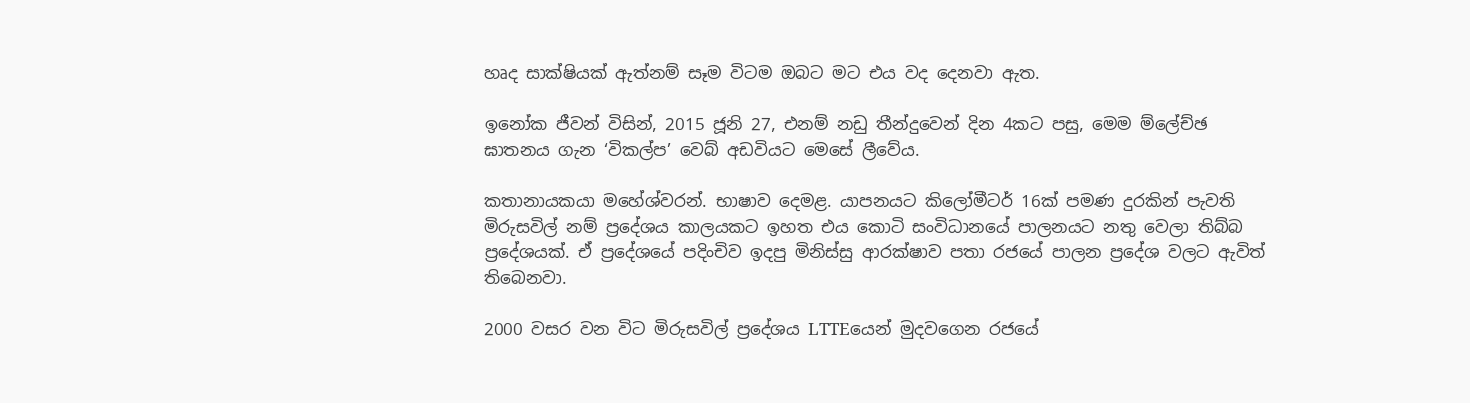හෘද සාක්ෂියක් ඇත්නම් සෑම විටම ඔබට මට එය වද දෙනවා ඇත.

ඉනෝක ජීවන් විසින්, 2015 ජූනි 27, එනම් නඩු තීන්දුවෙන් දින 4කට පසු, මෙම ම්ලේච්ඡ ඝාතනය ගැන ‘විකල්ප’ වෙබ් අඩවියට මෙසේ ලීවේය.

කතානායකයා මහේශ්වරන්. භාෂාව දෙමළ. යාපනයට කිලෝමීටර් 16ක් පමණ දුරකින් පැවති මිරුසවිල් නම් ප්‍රදේශය කාලයකට ඉහත එය කොටි සංවිධානයේ පාලනයට නතු වෙලා තිබ්බ ප්‍රදේශයක්. ඒ ප්‍රදේශයේ පදිංචිව ඉදපු මිනිස්සු ආරක්ෂාව පතා රජයේ පාලන ප්‍රදේශ වලට ඇවිත් තිබෙනවා.

2000 වසර වන විට මිරුසවිල් ප්‍රදේශය LTTEයෙන් මුදවගෙන රජයේ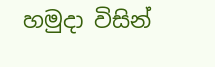හමුදා විසින්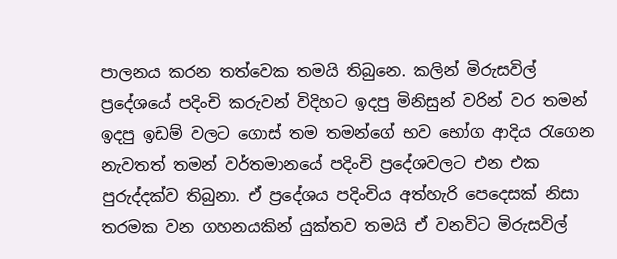පාලනය කරන තත්වෙක තමයි තිබුනෙ. කලින් මිරුසවිල් ප්‍රදේශයේ පදිංචි කරුවන් විදිහට ඉදපු මිනිසුන් වරින් වර තමන් ඉදපු ඉඩම් වලට ගොස් තම තමන්ගේ භව භෝග ආදිය රැගෙන නැවතත් තමන් වර්තමානයේ පදිංචි ප්‍රදේශවලට එන එක පුරුද්දක්ව තිබුනා. ඒ ප්‍රදේශය පදිංචිය අත්හැරි පෙදෙසක් නිසා තරමක වන ගහනයකින් යුක්තව තමයි ඒ වනවිට මිරුසවිල්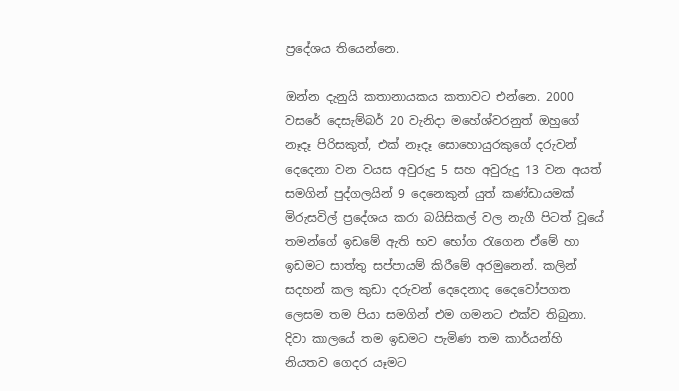ප්‍රදේශය තියෙන්නෙ.

ඔන්න දැනුයි කතානායකය කතාවට එන්නෙ. 2000 වසරේ දෙසැම්බර් 20 වැනිදා මහේශ්වරනුත් ඔහුගේ නෑදෑ පිරිසකුත්, එක් නෑදෑ සොහොයුරකුගේ දරුවන් දෙදෙනා වන වයස අවුරුදු 5 සහ අවුරුදු 13 වන අයත් සමගින් පුද්ගලයින් 9 දෙනෙකුන් යුත් කණ්ඩායමක් මිරුසවිල් ප්‍රදේශය කරා බයිසිකල් වල නැගී පිටත් වූයේ තමන්ගේ ඉඩමේ ඇති භව භෝග රැගෙන ඒමේ හා ඉඩමට සාත්තු සප්පායම් කිරීමේ අරමුනෙන්. කලින් සදහන් කල කුඩා දරුවන් දෙදෙනාද දෛවෝපගත ලෙසම තම පියා සමගින් එම ගමනට එක්ව තිබුනා. දිවා කාලයේ තම ඉඩමට පැමිණ තම කාර්යන්හි නියතව ගෙදර යෑමට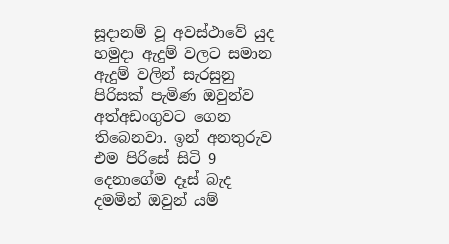සූදානම් වූ අවස්ථාවේ යුද හමුදා ඇදුම් වලට සමාන ඇදුම් වලින් සැරසුනු පිරිසක් පැමිණ ඔවුන්ව අත්අඩංගුවට ගෙන තිබෙනවා. ඉන් අනතුරුව එම පිරිසේ සිටි 9 දෙනාගේම දෑස් බැද දමමින් ඔවුන් යම්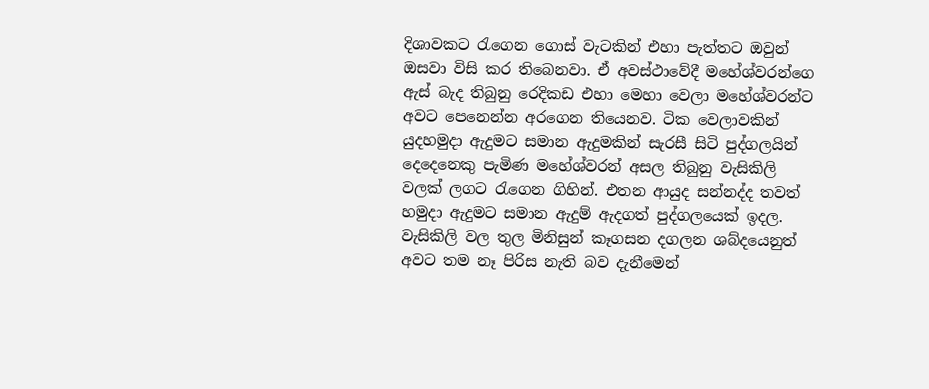දිශාවකට රැගෙන ගොස් වැටකින් එහා පැත්තට ඔවුන් ඔසවා විසි කර තිබෙනවා. ඒ අවස්ථාවේදී මහේශ්වරන්ගෙ ඇස් බැද තිබුනු රෙදිකඩ එහා මෙහා වෙලා මහේශ්වරන්ට අවට පෙනෙන්න අරගෙන තියෙනව. ටික වෙලාවකින් යුදහමුදා ඇදුමට සමාන ඇදුමකින් සැරසී සිටි පුද්ගලයින් දෙදෙනෙකු පැමිණ මහේශ්වරන් අසල තිබුනු වැසිකිලි වලක් ලගට රැගෙන ගිහින්. එතන ආයුද සන්නද්ද තවත් හමුදා ඇදුමට සමාන ඇදුම් ඇදගත් පුද්ගලයෙක් ඉදල. වැසිකිලි වල තුල මිනිසුන් කෑගසන දගලන ශබ්දයෙනුත් අවට තම නෑ පිරිස නැති බව දැනීමෙන්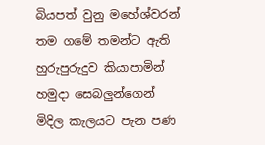බියපත් වුනු මහේශ්වරන් තම ගමේ තමන්ට ඇති හුරුපුරුදුව කියාපාමින් හමුදා සෙබලුන්ගෙන් මිදිල කැලයට පැන පණ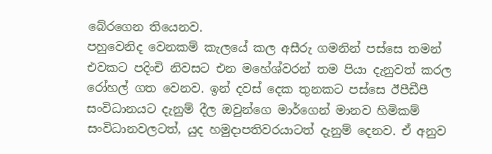බේරගෙන තියෙනව.
පහුවෙනිද වෙනකම් කැලයේ කල අසීරු ගමනින් පස්සෙ තමන් එවකට පදිංචි නිවසට එන මහේශ්වරන් තම පියා දැනුවත් කරල රෝහල් ගත වෙනව. ඉන් දවස් දෙක තුනකට පස්සෙ ඊපීඩීපී සංවිධානයට දැනුම් දීල ඔවුන්ගෙ මාර්ගෙන් මානව හිමිකම් සංවිධානවලටත්, යුද හමුදාපතිවරයාටත් දැනුම් දෙනව. ඒ අනුව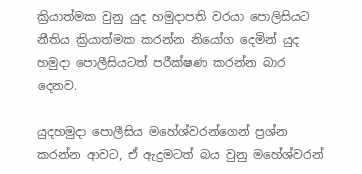ක්‍රියාත්මක වුනු යුද හමුදාපති වරයා පොලිසියට නීතිය ක්‍රියාත්මක කරන්න නියෝග දෙමින් යුද හමුදා පොලීසියටත් පරීක්ෂණ කරන්න බාර දෙනව.

යුදහමුදා පොලීසිය මහේශ්වරන්ගෙන් ප්‍රශ්න කරන්න ආවට, ඒ ඇදුමටත් බය වුනු මහේශ්වරන්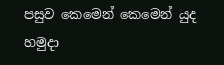පසුව කෙමෙන් කෙමෙන් යුද හමුදා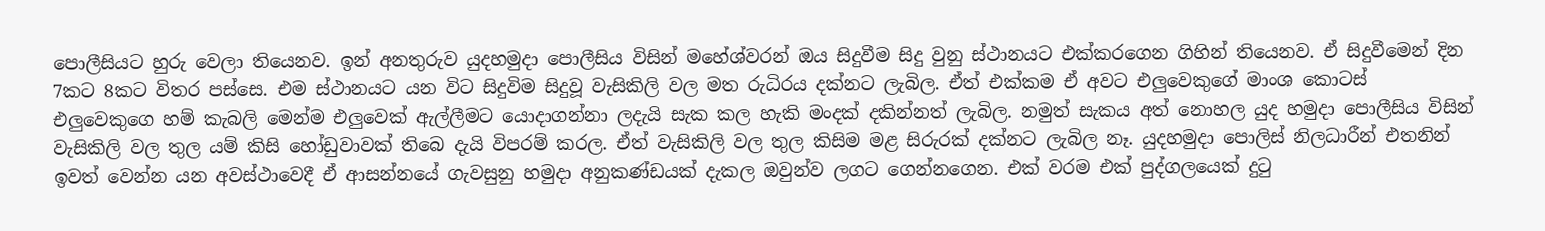පොලීසියට හුරු වෙලා තියෙනව. ඉන් අනතුරුව යුදහමුදා පොලීසිය විසින් මහේශ්වරන් ඔය සිදුවීම සිදු වුනු ස්ථානයට එක්කරගෙන ගිහින් තියෙනව. ඒ සිදුවීමෙන් දින 7කට 8කට විතර පස්සෙ. එම ස්ථානයට යන විට සිදුවිම සිදුවූ වැසිකිලි වල මත රුධිරය දක්නට ලැබිල. ඒත් එක්කම ඒ අවට එලුවෙකුගේ මාංශ කොටස් එලුවෙකුගෙ හම් කැබලි මෙන්ම එලුවෙක් ඇල්ලීමට යොදාගන්නා ලදැයි සැක කල හැකි මංදක් දකින්නත් ලැබිල. නමුත් සැකය අත් නොහල යුද හමුදා පොලීසිය විසින් වැසිකිලි වල තුල යම් කිසි හෝඩුවාවක් තිබෙ දැයි විපරම් කරල. ඒත් වැසිකිලි වල තුල කිසිම මළ සිරුරක් දක්නට ලැබිල නෑ. යුදහමුදා පොලිස් නිලධාරීන් එතනින් ඉවත් වෙන්න යන අවස්ථාවෙදී ඒ ආසන්නයේ ගැවසුනු හමුදා අනුකණ්ඩයක් දැකල ඔවුන්ව ලගට ගෙන්නගෙන. එක් වරම එක් පුද්ගලයෙක් දුටු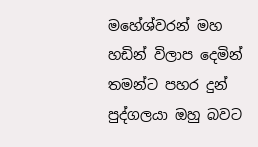මහේශ්වරන් මහ හඩින් විලාප දෙමින් තමන්ට පහර දුන් පුද්ගලයා ඔහු බවට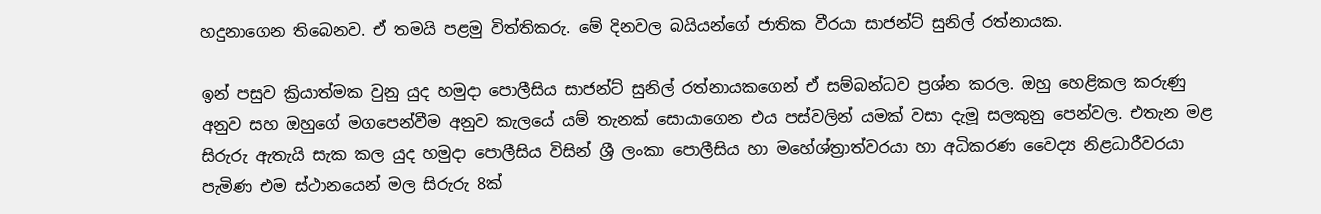හදුනාගෙන තිබෙනව. ඒ තමයි පළමු විත්තිකරු. මේ දිනවල බයියන්ගේ ජාතික වීරයා සාජන්ට් සුනිල් රත්නායක.

ඉන් පසුව ක්‍රියාත්මක වුනු යුද හමුදා පොලීසිය සාජන්ට් සුනිල් රත්නායකගෙන් ඒ සම්බන්ධව ප්‍රශ්න කරල. ඔහු හෙළිකල කරුණු අනුව සහ ඔහුගේ මගපෙන්වීම අනුව කැලයේ යම් තැනක් සොයාගෙන එය පස්වලින් යමක් වසා දැමූ සලකුනු පෙන්වල. එතැන මළ සිරුරු ඇතැයි සැක කල යුද හමුදා පොලීසිය විසින් ශ්‍රී ලංකා පොලීසිය හා මහේශ්ත්‍රාත්වරයා හා අධිකරණ වෛද්‍ය නිළධාරීවරයා පැමිණ එම ස්ථානයෙන් මල සිරුරු 8ක්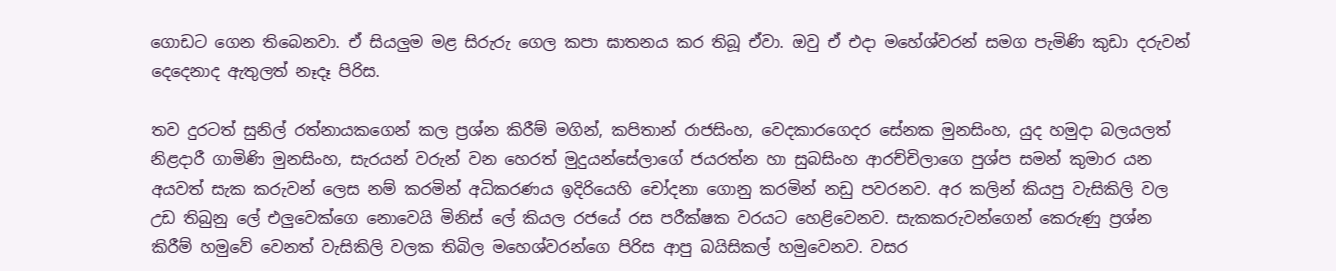ගොඩට ගෙන තිබෙනවා. ඒ සියලුම මළ සිරුරු ගෙල කපා ඝාතනය කර තිබූ ඒවා. ඔවු ඒ එදා මහේශ්වරන් සමග පැමිණි කුඩා දරුවන් දෙදෙනාද ඇතුලත් නෑදෑ පිරිස.

තව දුරටත් සුනිල් රත්නායකගෙන් කල ප්‍රශ්න කිරීම් මගින්, කපිතාන් රාජසිංහ, වෙදකාරගෙදර සේනක මුනසිංහ, යුද හමුදා බලයලත් නිළදාරී ගාමිණි මුනසිංහ, සැරයන් වරුන් වන හෙරත් මුදුයන්සේලාගේ ජයරත්න හා සුබසිංහ ආරච්චිලාගෙ පුශ්ප සමන් කුමාර යන අයවත් සැක කරුවන් ලෙස නම් කරමින් අධිකරණය ඉදිරියෙහි චෝදනා ගොනු කරමින් නඩු පවරනව. අර කලින් කියපු වැසිකිලි වල උඩ තිබුනු ලේ එලුවෙක්ගෙ නොවෙයි මිනිස් ලේ කියල රජයේ රස පරීක්ෂක වරයට හෙළිවෙනව. සැකකරුවන්ගෙන් කෙරුණු ප්‍රශ්න කිරීම් හමුවේ වෙනත් වැසිකිලි වලක තිබිල මහෙශ්වරන්ගෙ පිරිස ආපු බයිසිකල් හමුවෙනව. වසර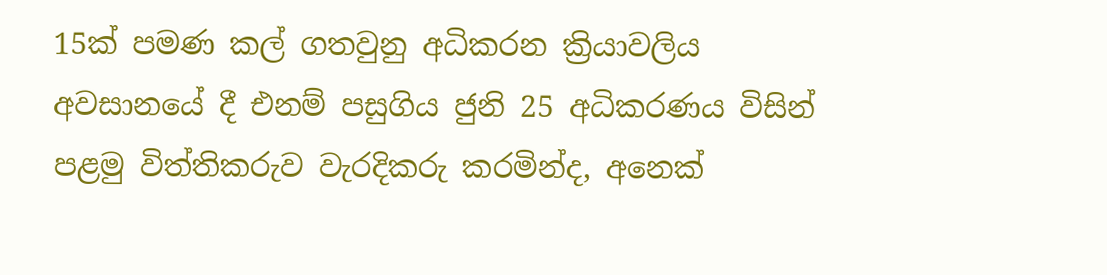15ක් පමණ කල් ගතවුනු අධිකරන ක්‍රියාවලිය අවසානයේ දී එනම් පසුගිය ජුනි 25 අධිකරණය විසින් පළමු විත්තිකරුව වැරදිකරු කරමින්ද, අනෙක්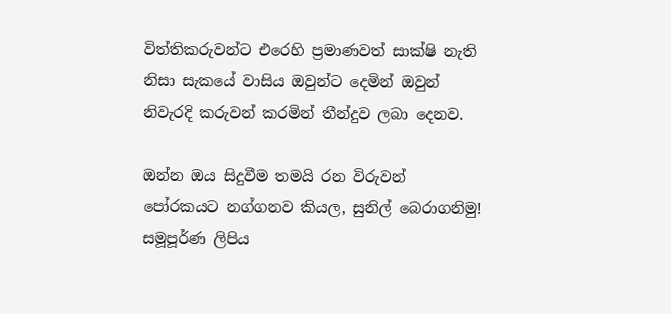විත්තිකරුවන්ට එරෙහි ප්‍රමාණවත් සාක්ෂි නැති නිසා සැකයේ වාසිය ඔවුන්ට දෙමින් ඔවුන් නිවැරදි කරුවන් කරමින් තීන්දුව ලබා දෙනව.

ඔන්න ඔය සිදුවීම තමයි රන විරුවන් පෝරකයට නග්ගනව කියල, සුනිල් බෙරාගනිමු! සමූපූර්ණ ලිපිය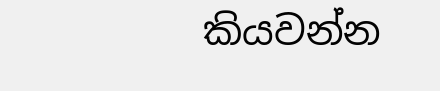කියවන්න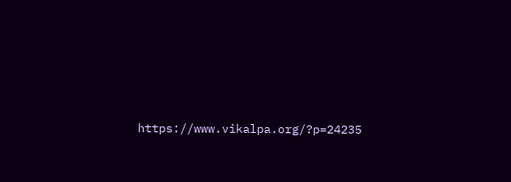https://www.vikalpa.org/?p=24235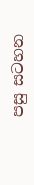පසු සටහන